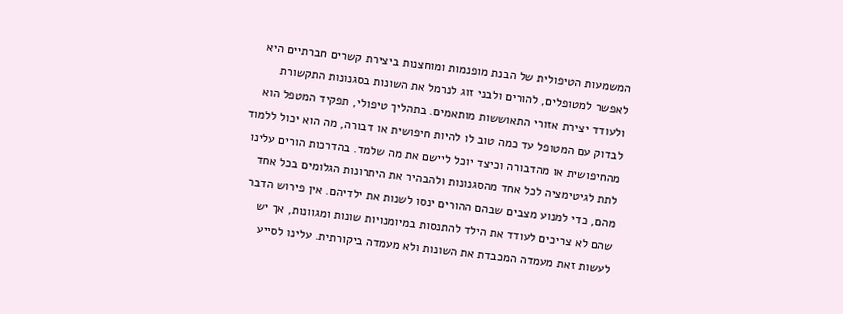המשמעות הטיפולית של הבנת מופנמות ומוחצנות ביצירת קשרים חברתיים היא לאפשר למטופלים, להורים ולבני זוג לנרמל את השונות בסגנונות התקשורת ולעודד יצירת אזורי התאוששות מותאמים. בתהליך טיפולי, תפקיד המטפל הוא לבדוק עם המטופל עד כמה טוב לו להיות חיפושית או דבורה, מה הוא יכול ללמוד מהחיפושית או מהדבורה וכיצד יוכל ליישם את מה שלמד. בהדרכות הורים עלינו לתת לגיטימציה לכל אחד מהסגנונות ולהבהיר את היתרונות הגלומים בכל אחד מהם, כדי למנוע מצבים שבהם ההורים ינסו לשנות את ילדיהם. אין פירוש הדבר שהם לא צריכים לעודד את הילד להתנסות במיומנויות שונות ומגוונות, אך יש לעשות זאת מעמדה המכבדת את השונות ולא מעמדה ביקורתית. עלינו לסייע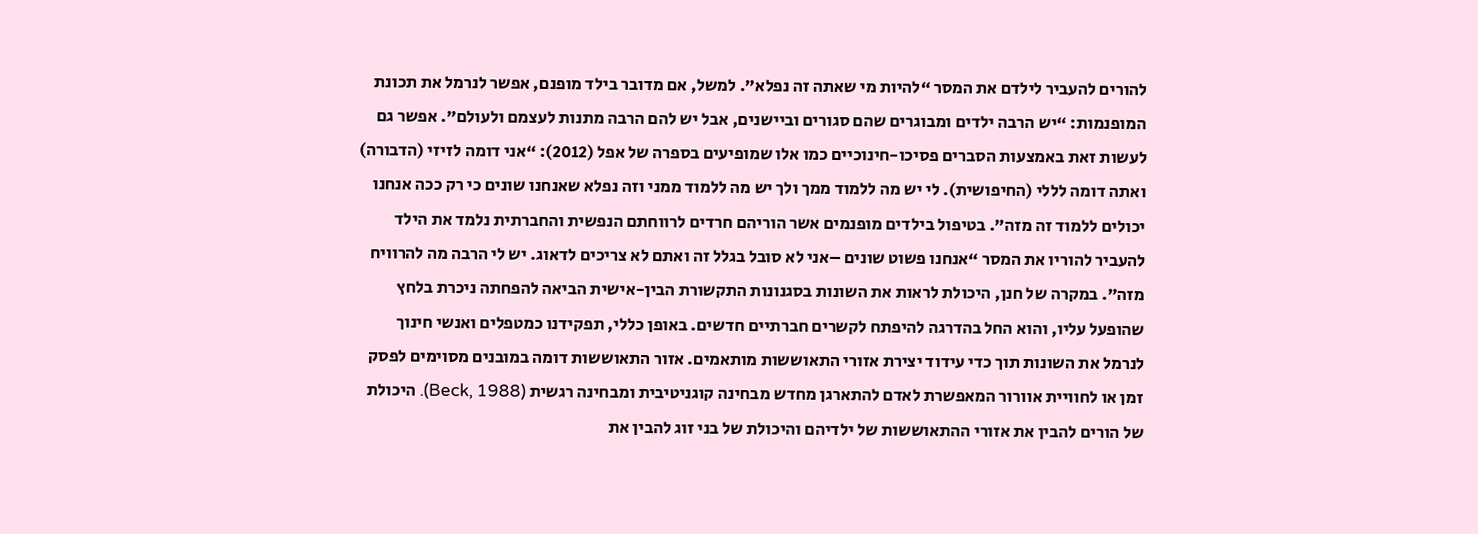להורים להעביר לילדם את המסר “להיות מי שאתה זה נפלא”. למשל, אם מדובר בילד מופנם, אפשר לנרמל את תכונת המופנמות: “יש הרבה ילדים ומבוגרים שהם סגורים וביישנים, אבל יש להם הרבה מתנות לעצמם ולעולם”. אפשר גם לעשות זאת באמצעות הסברים פסיכו-חינוכיים כמו אלו שמופיעים בספרה של אפל (2012): “אני דומה לזיזי (הדבורה) ואתה דומה לללי (החיפושית). לי יש מה ללמוד ממך ולך יש מה ללמוד ממני וזה נפלא שאנחנו שונים כי רק ככה אנחנו יכולים ללמוד זה מזה”. בטיפול בילדים מופנמים אשר הוריהם חרדים לרווחתם הנפשית והחברתית נלמד את הילד להעביר להוריו את המסר “אנחנו פשוט שונים –אני לא סובל בגלל זה ואתם לא צריכים לדאוג. יש לי הרבה מה להרוויח מזה”. במקרה של חנן, היכולת לראות את השונות בסגנונות התקשורת הבין-אישית הביאה להפחתה ניכרת בלחץ שהופעל עליו, והוא החל בהדרגה להיפתח לקשרים חברתיים חדשים. באופן כללי, תפקידנו כמטפלים ואנשי חינוך לנרמל את השונות תוך כדי עידוד יצירת אזורי התאוששות מותאמים. אזור התאוששות דומה במובנים מסוימים לפסק זמן או לחוויית אוורור המאפשרת לאדם להתארגן מחדש מבחינה קוגניטיבית ומבחינה רגשית (Beck, 1988). היכולת של הורים להבין את אזורי ההתאוששות של ילדיהם והיכולת של בני זוג להבין את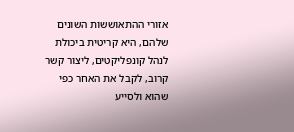אזורי ההתאוששות השונים שלהם, היא קריטית ביכולת לנהל קונפליקטים, ליצור קשר קרוב, לקבל את האחר כפי שהוא ולסייע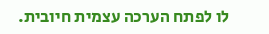לו לפתח הערכה עצמית חיובית.